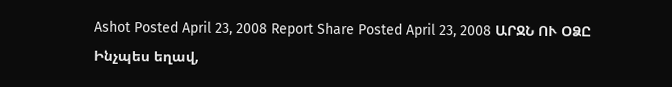Ashot Posted April 23, 2008 Report Share Posted April 23, 2008 ԱՐՋՆ ՈՒ ՕՁԸ Ինչպես եղավ,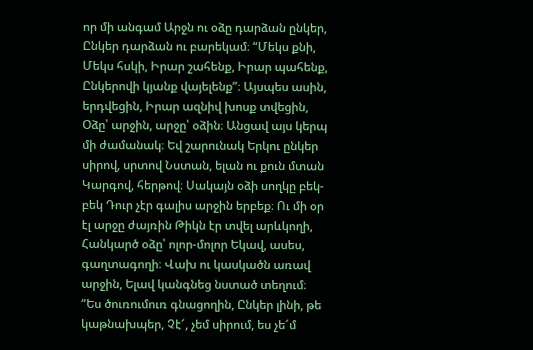որ մի անգամ Արջն ու օձը դարձան ընկեր, Ընկեր դարձան ու բարեկամ։ “Մեկս քնի, Մեկս հսկի, Իրար շահենք, Իրար պահենք, Ընկերովի կյանք վայելենք”։ Այսպես ասին, երդվեցին, Իրար ազնիվ խոսք տվեցին, Օձը՝ արջին, արջը՝ օձին։ Անցավ այս կերպ մի ժամանակ։ Եվ շարունակ Երկու ընկեր սիրով, սրտով Նստան, ելան ու քուն մտան Կարգով, հերթով։ Սակայն օձի սողկը բեկ-բեկ Դուր չէր գալիս արջին երբեք։ Ու մի օր էլ արջը ժայռին Թիկն էր տվել արևկողի, Հանկարծ օձը՝ ոլոր-մոլոր Եկավ, ասես, գաղտագողի։ Վախ ու կասկածն առավ արջին, Ելավ կանգնեց նստած տեղում։ “Ես ծուռումուռ գնացողին, Ընկեր լինի, թե կաթնախպեր, Չէ՜, չեմ սիրում, ես չե՜մ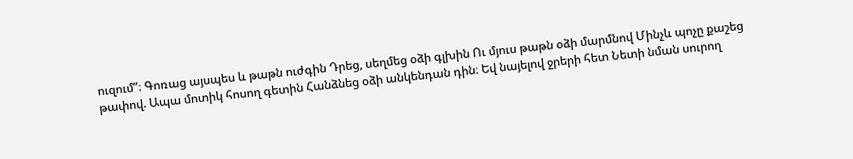ուզում”։ Գոռաց այսպես և թաթն ուժգին Դրեց, սեղմեց օձի գլխին Ու մյուս թաթն օձի մարմնով Մինչև պոչը քաշեց թափով. Ապա մոտիկ հոսող գետին Հանձնեց օձի անկենդան դին։ Եվ նայելով ջրերի հետ Նետի նման սուրող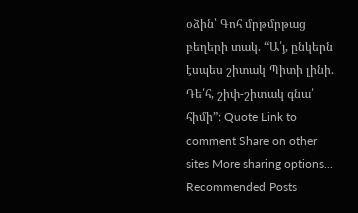օձին՝ Գոհ մրթմրթաց բեղերի տակ. “Ա՛յ, ընկերն էսպես շիտակ Պիտի լինի. Դե՛հ, շիփ-շիտակ գնա՛ հիմի”։ Quote Link to comment Share on other sites More sharing options...
Recommended Posts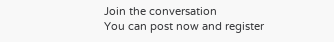Join the conversation
You can post now and register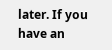later. If you have an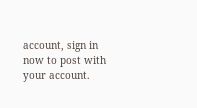account, sign in now to post with your account.